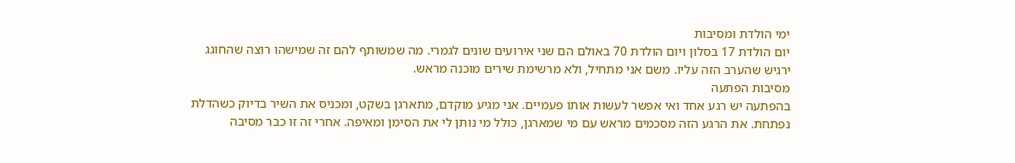ימי הולדת ומסיבות
יום הולדת 17 בסלון ויום הולדת 70 באולם הם שני אירועים שונים לגמרי. מה שמשותף להם זה שמישהו רוצה שהחוגג ירגיש שהערב הזה עליו. משם אני מתחיל, ולא מרשימת שירים מוכנה מראש.
מסיבות הפתעה
בהפתעה יש רגע אחד ואי אפשר לעשות אותו פעמיים. אני מגיע מוקדם, מתארגן בשקט, ומכניס את השיר בדיוק כשהדלת נפתחת. את הרגע הזה מסכמים מראש עם מי שמארגן, כולל מי נותן לי את הסימן ומאיפה. אחרי זה זו כבר מסיבה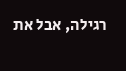רגילה, אבל את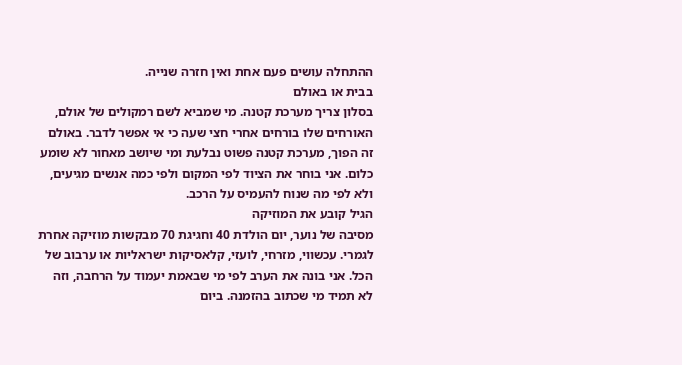ההתחלה עושים פעם אחת ואין חזרה שנייה.
בבית או באולם
בסלון צריך מערכת קטנה. מי שמביא לשם רמקולים של אולם, האורחים שלו בורחים אחרי חצי שעה כי אי אפשר לדבר. באולם זה הפוך, מערכת קטנה פשוט נבלעת ומי שיושב מאחור לא שומע כלום. אני בוחר את הציוד לפי המקום ולפי כמה אנשים מגיעים, ולא לפי מה שנוח להעמיס על הרכב.
הגיל קובע את המוזיקה
מסיבה של נוער, יום הולדת 40 וחגיגת 70 מבקשות מוזיקה אחרת לגמרי. עכשווי, מזרחי, לועזי, קלאסיקות ישראליות או ערבוב של הכל. אני בונה את הערב לפי מי שבאמת יעמוד על הרחבה, וזה לא תמיד מי שכתוב בהזמנה. ביום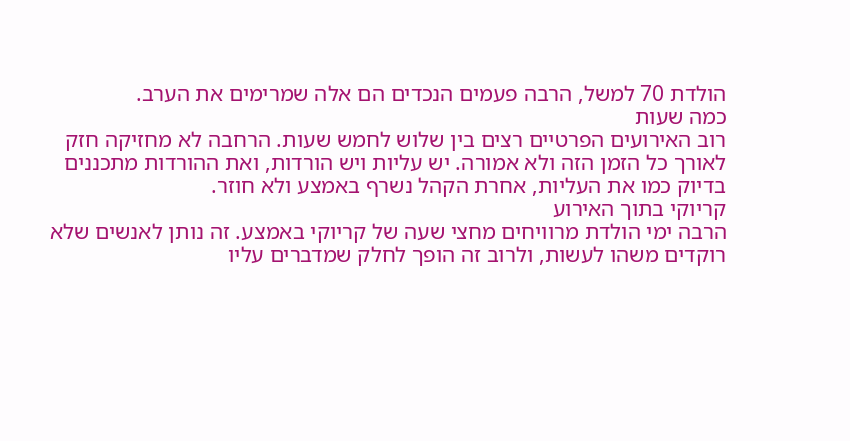הולדת 70 למשל, הרבה פעמים הנכדים הם אלה שמרימים את הערב.
כמה שעות
רוב האירועים הפרטיים רצים בין שלוש לחמש שעות. הרחבה לא מחזיקה חזק לאורך כל הזמן הזה ולא אמורה. יש עליות ויש הורדות, ואת ההורדות מתכננים בדיוק כמו את העליות, אחרת הקהל נשרף באמצע ולא חוזר.
קריוקי בתוך האירוע
הרבה ימי הולדת מרוויחים מחצי שעה של קריוקי באמצע. זה נותן לאנשים שלא רוקדים משהו לעשות, ולרוב זה הופך לחלק שמדברים עליו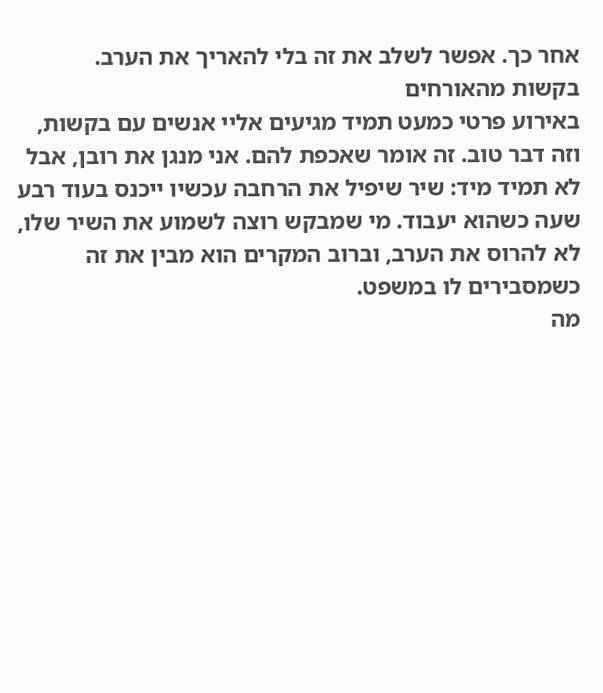אחר כך. אפשר לשלב את זה בלי להאריך את הערב.
בקשות מהאורחים
באירוע פרטי כמעט תמיד מגיעים אליי אנשים עם בקשות, וזה דבר טוב. זה אומר שאכפת להם. אני מנגן את רובן, אבל לא תמיד מיד: שיר שיפיל את הרחבה עכשיו ייכנס בעוד רבע שעה כשהוא יעבוד. מי שמבקש רוצה לשמוע את השיר שלו, לא להרוס את הערב, וברוב המקרים הוא מבין את זה כשמסבירים לו במשפט.
מה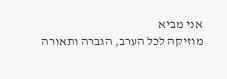אני מביא
מוזיקה לכל הערב, הגברה ותאורה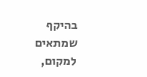בהיקף שמתאים למקום,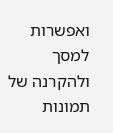ואפשרות למסך ולהקרנה של תמונות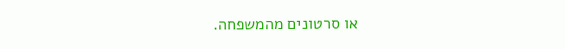או סרטונים מהמשפחה.